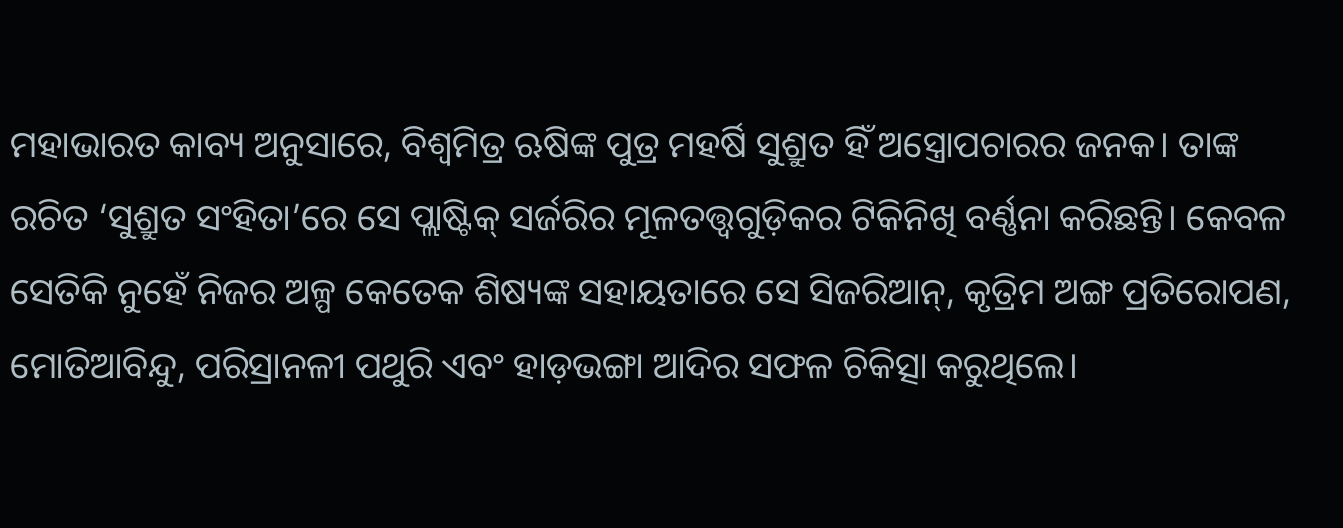ମହାଭାରତ କାବ୍ୟ ଅନୁସାରେ, ବିଶ୍ୱମିତ୍ର ଋଷିଙ୍କ ପୁତ୍ର ମହର୍ଷି ସୁଶ୍ରୁତ ହିଁ ଅସ୍ତ୍ରୋପଚାରର ଜନକ। ତାଙ୍କ ରଚିତ ‘ସୁଶ୍ରୁତ ସଂହିତା’ରେ ସେ ପ୍ଲାଷ୍ଟିକ୍ ସର୍ଜରିର ମୂଳତତ୍ତ୍ୱଗୁଡ଼ିକର ଟିକିନିଖି ବର୍ଣ୍ଣନା କରିଛନ୍ତି। କେବଳ ସେତିକି ନୁହେଁ ନିଜର ଅଳ୍ପ କେତେକ ଶିଷ୍ୟଙ୍କ ସହାୟତାରେ ସେ ସିଜରିଆନ୍, କୃତ୍ରିମ ଅଙ୍ଗ ପ୍ରତିରୋପଣ, ମୋତିଆବିନ୍ଦୁ, ପରିସ୍ରାନଳୀ ପଥୁରି ଏବଂ ହାଡ଼ଭଙ୍ଗା ଆଦିର ସଫଳ ଚିକିତ୍ସା କରୁଥିଲେ।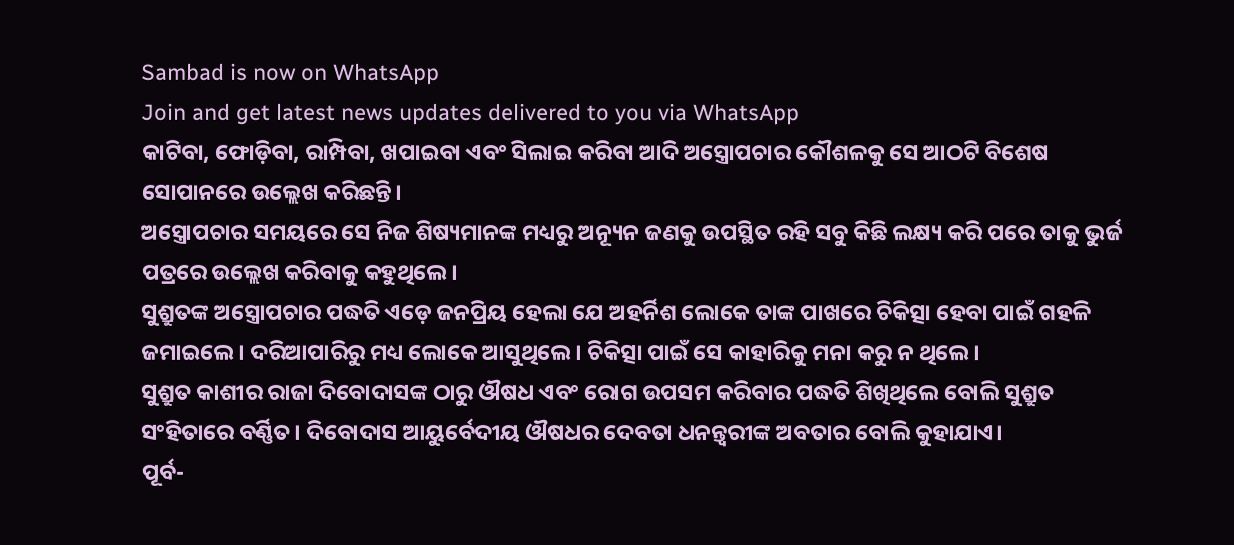Sambad is now on WhatsApp
Join and get latest news updates delivered to you via WhatsApp
କାଟିବା, ଫୋଡ଼ିବା, ରାମ୍ପିବା, ଖପାଇବା ଏବଂ ସିଲାଇ କରିବା ଆଦି ଅସ୍ତ୍ରୋପଚାର କୌଶଳକୁ ସେ ଆଠଟି ବିଶେଷ ସୋପାନରେ ଉଲ୍ଲେଖ କରିଛନ୍ତି।
ଅସ୍ତ୍ରୋପଚାର ସମୟରେ ସେ ନିଜ ଶିଷ୍ୟମାନଙ୍କ ମଧ୍ୟରୁ ଅନ୍ୟୂନ ଜଣକୁ ଉପସ୍ଥିତ ରହି ସବୁ କିଛି ଲକ୍ଷ୍ୟ କରି ପରେ ତାକୁ ଭୁର୍ଜ ପତ୍ରରେ ଉଲ୍ଲେଖ କରିବାକୁ କହୁଥିଲେ।
ସୁଶ୍ରୁତଙ୍କ ଅସ୍ତ୍ରୋପଚାର ପଦ୍ଧତି ଏଡ଼େ ଜନପ୍ରିୟ ହେଲା ଯେ ଅହର୍ନିଶ ଲୋକେ ତାଙ୍କ ପାଖରେ ଚିକିତ୍ସା ହେବା ପାଇଁ ଗହଳି ଜମାଇଲେ। ଦରିଆପାରିରୁ ମଧ୍ୟ ଲୋକେ ଆସୁଥିଲେ। ଚିକିତ୍ସା ପାଇଁ ସେ କାହାରିକୁ ମନା କରୁ ନ ଥିଲେ।
ସୁଶ୍ରୁତ କାଶୀର ରାଜା ଦିବୋଦାସଙ୍କ ଠାରୁ ଔଷଧ ଏବଂ ରୋଗ ଉପସମ କରିବାର ପଦ୍ଧତି ଶିଖିଥିଲେ ବୋଲି ସୁଶ୍ରୁତ ସଂହିତାରେ ବର୍ଣ୍ଣିତ। ଦିବୋଦାସ ଆୟୁର୍ବେଦୀୟ ଔଷଧର ଦେବତା ଧନନ୍ତ୍ୱରୀଙ୍କ ଅବତାର ବୋଲି କୁହାଯାଏ।
ପୂର୍ବ-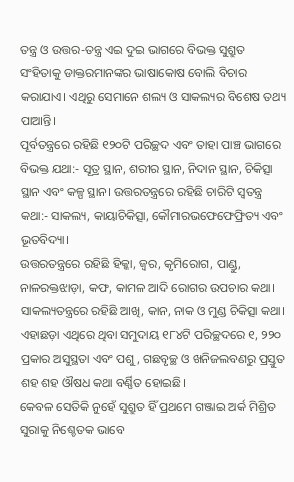ତନ୍ତ୍ର ଓ ଉତ୍ତର-ତନ୍ତ୍ର ଏଇ ଦୁଇ ଭାଗରେ ବିଭକ୍ତ ସୁଶ୍ରୁତ ସଂହିତାକୁ ଡାକ୍ତରମାନଙ୍କର ଭାଷାକୋଷ ବୋଲି ବିଚାର କରାଯାଏ। ଏଥିରୁ ସେମାନେ ଶଲ୍ୟ ଓ ସାକଲ୍ୟର ବିଶେଷ ତଥ୍ୟ ପାଆନ୍ତି।
ପୂର୍ବତନ୍ତ୍ରରେ ରହିଛି ୧୨୦ଟି ପରିଚ୍ଛଦ ଏବଂ ତାହା ପାଞ୍ଚ ଭାଗରେ ବିଭକ୍ତ ଯଥା:- ସୂତ୍ର ସ୍ଥାନ, ଶରୀର ସ୍ଥାନ, ନିଦାନ ସ୍ଥାନ, ଚିକିତ୍ସା ସ୍ଥାନ ଏବଂ କଳ୍ପ ସ୍ଥାନ। ଉତ୍ତରତନ୍ତ୍ରରେ ରହିଛି ଚାରିଟି ସ୍ୱତନ୍ତ୍ର କଥା:- ସାକଲ୍ୟ, କାୟାଚିକିତ୍ସା, କୌମାରଭଫେଫେଫ୍ରିତ୍ୟ ଏବଂ ଭୂତବିଦ୍ୟା।
ଉତ୍ତରତନ୍ତ୍ରରେ ରହିଛି ହିକ୍କା, ଜ୍ୱର, କୃମିରୋଗ, ପାଣ୍ଡୁ, ନାଳରକ୍ତଝାଡ଼ା, କଫ, କାମଳ ଆଦି ରୋଗର ଉପଚାର କଥା। ସାକଲ୍ୟତନ୍ତ୍ରରେ ରହିଛି ଆଖି, କାନ, ନାକ ଓ ମୁଣ୍ଡ ଚିକିତ୍ସା କଥା।
ଏହାଛଡ଼ା ଏଥିରେ ଥିବା ସମୁଦାୟ ୧୮୪ଟି ପରିଚ୍ଛଦରେ ୧, ୨୨୦ ପ୍ରକାର ଅସୁସ୍ଥତା ଏବଂ ପଶୁ, ଗଛବୃଚ୍ଛ ଓ ଖନିଜଲବଣରୁ ପ୍ରସ୍ତୁତ ଶହ ଶହ ଔଷଧ କଥା ବର୍ଣ୍ଣିତ ହୋଇଛି।
କେବଳ ସେତିକି ନୁହେଁ ସୁଶ୍ରୁତ ହିଁ ପ୍ରଥମେ ଗଞ୍ଜାଇ ଅର୍କ ମିଶ୍ରିତ ସୁରାକୁ ନିଶ୍ଚେତକ ଭାବେ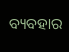ବ୍ୟବହାର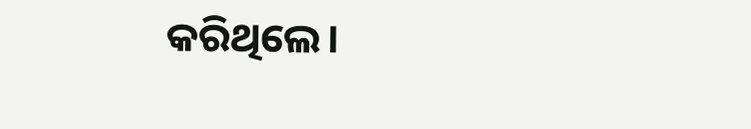କରିଥିଲେ।